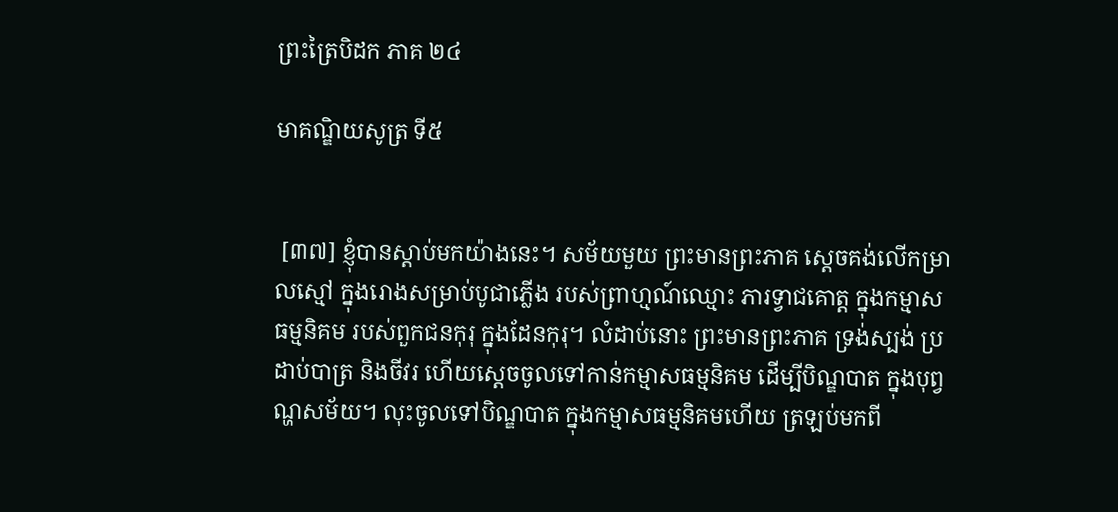ព្រះត្រៃបិដក ភាគ ២៤

មាគណ្ឌិយសូត្រ ទី៥


 [៣៧] ខ្ញុំបានស្តាប់មកយ៉ាងនេះ។ សម័យមួយ ព្រះមានព្រះភាគ ស្តេចគង់លើកម្រាលស្មៅ ក្នុងរោងសម្រាប់បូជាភ្លើង របស់ព្រាហ្មណ៍ឈ្មោះ ភារទ្វាជគោត្ត ក្នុងកម្មាសធម្មនិគម របស់ពួកជនកុរុ ក្នុងដែនកុរុ។ លំដាប់នោះ ព្រះមានព្រះភាគ ទ្រង់ស្បង់ ប្រដាប់បាត្រ និងចីវរ ហើយស្តេចចូលទៅកាន់កម្មាសធម្មនិគម ដើម្បីបិណ្ឌបាត ក្នុងបុព្វណ្ហសម័យ។ លុះចូលទៅបិណ្ឌបាត ក្នុងកម្មាសធម្មនិគមហើយ ត្រឡប់មកពី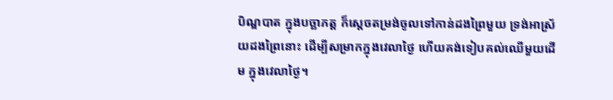បិណ្ឌបាត ក្នុងបច្ឆាភត្ត ក៏ស្តេចតម្រង់ចូលទៅកាន់ដងព្រៃមួយ ទ្រង់អាស្រ័យដងព្រៃនោះ ដើម្បីសម្រាកក្នុងវេលាថ្ងៃ ហើយគង់ទៀបគល់ឈើមួយដើម ក្នុងវេលាថ្ងៃ។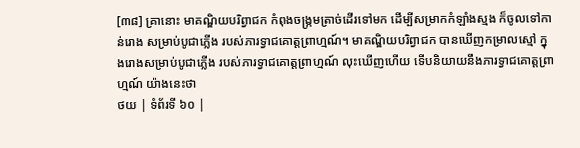[៣៨] គ្រានោះ មាគណ្ឌិយបរិព្វាជក កំពុងចង្ក្រមត្រាច់ដើរទៅមក ដើម្បីសម្រាកកំឡាំងស្មង ក៏ចូលទៅកាន់រោង សម្រាប់បូជាភ្លើង របស់ភារទ្វាជគោត្តព្រាហ្មណ៍។ មាគណ្ឌិយបរិព្វាជក បានឃើញកម្រាលស្មៅ ក្នុងរោងសម្រាប់បូជាភ្លើង របស់ភារទ្វាជគោត្តព្រាហ្មណ៍ លុះឃើញហើយ ទើបនិយាយនឹងភារទ្វាជគោត្តព្រាហ្មណ៍ យ៉ាងនេះថា
ថយ | ទំព័រទី ៦០ |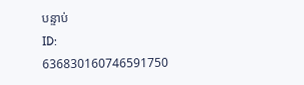បន្ទាប់
ID: 636830160746591750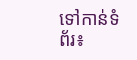ទៅកាន់ទំព័រ៖